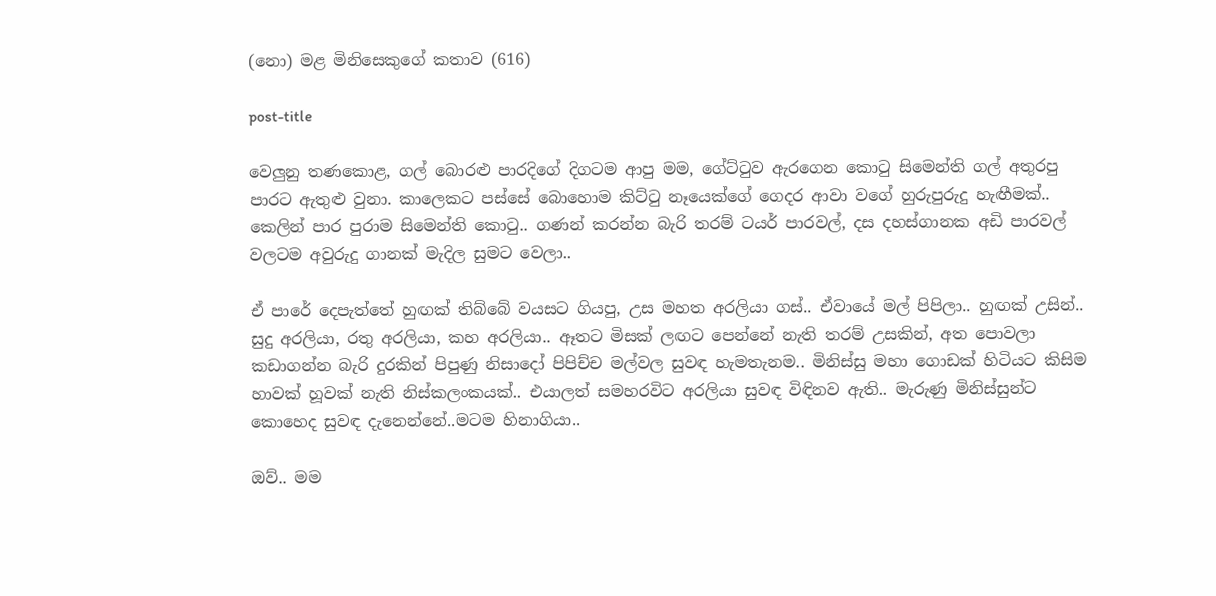(නො) මළ මිනිසෙකුගේ කතාව (616)

post-title

වෙලුනු තණකොළ, ගල් බොරළු පාරදිගේ දිගටම ආපු මම, ගේට්ටුව ඇරගෙන කොටු සිමෙන්ති ගල් අතුරපු පාරට ඇතුළු වුනා. කාලෙකට පස්සේ බොහොම කිට්ටු නෑයෙක්ගේ ගෙදර ආවා වගේ හුරුපුරුදු හැඟීමක්.. කෙලින් පාර පුරාම සිමෙන්ති කොටු.. ගණන් කරන්න බැරි තරම් ටයර් පාරවල්, දස දහස්ගානක අඩි පාරවල් වලටම අවුරුදු ගානක් මැදිල සුමට වෙලා..

ඒ පාරේ දෙපැත්තේ හුඟක් තිබ්බේ වයසට ගියපු, උස මහත අරලියා ගස්.. ඒවායේ මල් පිපිලා.. හුඟක් උසින්.. සුදු අරලියා, රතු අරලියා, කහ අරලියා.. ඈතට මිසක් ලඟට පෙන්නේ නැති තරම් උසකින්, අත පොවලා කඩාගන්න බැරි දුරකින් පිපුණු නිසාදෝ පිපිච්ච මල්වල සුවඳ හැමතැනම.. මිනිස්සු මහා ගොඩක් හිටියට කිසිම හාවක් හූවක් නැති නිස්කලංකයක්.. එයාලත් සමහරවිට අරලියා සුවඳ විඳිනව ඇති.. මැරුණු මිනිස්සුන්ට කොහෙද සුවඳ දැනෙන්නේ..මටම හිනාගියා..

ඔව්.. මම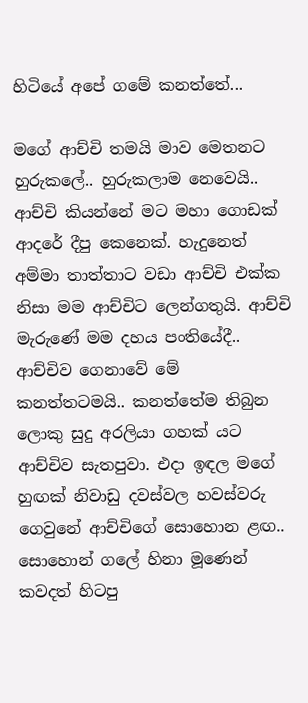හිටියේ අපේ ගමේ කනත්තේ...

මගේ ආච්චි තමයි මාව මෙතනට හුරුකලේ.. හුරුකලාම නෙවෙයි.. ආච්චි කියන්නේ මට මහා ගොඩක් ආදරේ දීපු කෙනෙක්. හැදුනෙත් අම්මා තාත්තාට වඩා ආච්චි එක්ක නිසා මම ආච්චිට ලෙන්ගතුයි. ආච්චි මැරුණේ මම දහය පංතියේදී.. ආච්චිව ගෙනාවේ මේ කනත්තටමයි.. කනත්තේම තිබුන ලොකු සුදු අරලියා ගහක් යට ආච්චිව සැතපුවා. එදා ඉඳල මගේ හුඟක් නිවාඩු දවස්වල හවස්වරු ගෙවුනේ ආච්චිගේ සොහොන ළඟ.. සොහොන් ගලේ හිනා මූණෙන් කවදත් හිටපු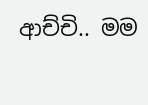ආච්චි.. මම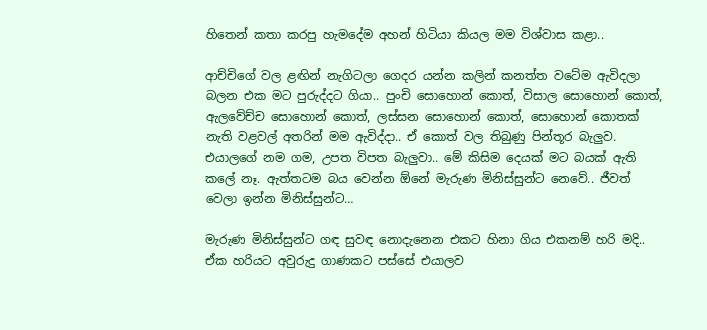හිතෙන් කතා කරපු හැමදේම අහන් හිටියා කියල මම විශ්වාස කළා..

ආච්චිගේ වල ළඟින් නැගිටලා ගෙදර යන්න කලින් කනත්ත වටේම ඇවිදලා බලන එක මට පුරුද්දට ගියා.. පුංචි සොහොන් කොත්, විසාල සොහොන් කොත්, ඇලවේච්ච සොහොන් කොත්, ලස්සන සොහොන් කොත්, සොහොන් කොතක් නැති වළවල් අතරින් මම ඇවිද්දා.. ඒ කොත් වල තිබුණු පින්තූර බැලුව. එයාලගේ නම ගම, උපත විපත බැලුවා.. මේ කිසිම දෙයක් මට බයක් ඇති කලේ නෑ. ඇත්තටම බය වෙන්න ඕනේ මැරුණ මිනිස්සුන්ට නෙවේ.. ජීවත් වෙලා ඉන්න මිනිස්සුන්ට…

මැරුණ මිනිස්සුන්ට ගඳ සුවඳ නොදැනෙන එකට හිනා ගිය එකනම් හරි මදි.. ඒක හරියට අවුරුදු ගාණකට පස්සේ එයාලව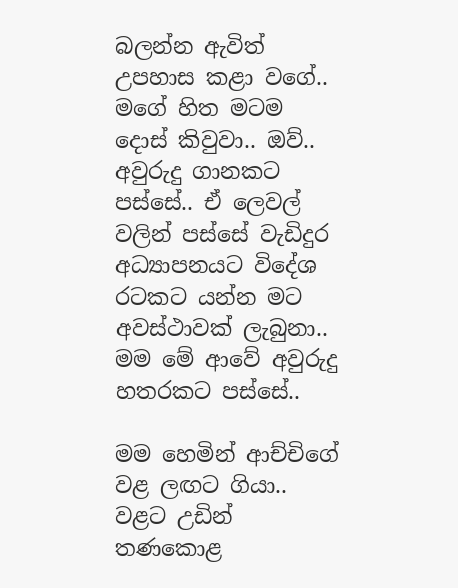බලන්න ඇවිත් උපහාස කළා වගේ.. මගේ හිත මටම දොස් කිවුවා.. ඔව්.. අවුරුදු ගානකට පස්සේ.. ඒ ලෙවල් වලින් පස්සේ වැඩිදුර අධ්‍යාපනයට විදේශ රටකට යන්න මට අවස්ථාවක් ලැබුනා.. මම මේ ආවේ අවුරුදු හතරකට පස්සේ..

මම හෙමින් ආච්චිගේ වළ ලඟට ගියා.. වළට උඩින් තණකොළ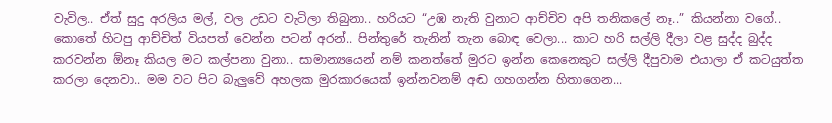වැවිල.. ඒත් සුදු අරලිය මල්, වල උඩට වැටිලා තිබුනා.. හරියට “උඹ නැති වුනාට ආච්චිව අපි තනිකලේ නෑ..” කියන්නා වගේ.. කොතේ හිටපු ආච්චිත් වියපත් වෙන්න පටන් අරන්.. පින්තුරේ තැනින් තැන බොඳ වෙලා... කාට හරි සල්ලි දීලා වළ සුද්ද බුද්ද කරවන්න ඕනෑ කියල මට කල්පනා වුනා.. සාමාන්‍යයෙන් නම් කනත්තේ මුරට ඉන්න කෙනෙකුට සල්ලි දීපුවාම එයාලා ඒ කටයුත්ත කරලා දෙනවා.. මම වට පිට බැලුවේ අහලක මුරකාරයෙක් ඉන්නවනම් අඬ ගහගන්න හිතාගෙන...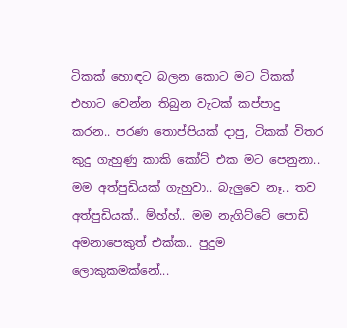ටිකක් හොඳට බලන කොට මට ටිකක් එහාට වෙන්න තිබුන වැටක් කප්පාදු කරන.. පරණ තොප්පියක් දාපු, ටිකක් විතර කුදු ගැහුණු කාකි කෝට් එක මට පෙනුනා.. මම අත්පුඩියක් ගැහුවා.. බැලුවෙ නෑ.. තව අත්පුඩියක්.. ම්හ්හ්.. මම නැගිට්ටේ පොඩි අමනාපෙකුත් එක්ක.. පුදුම ලොකුකමක්නේ...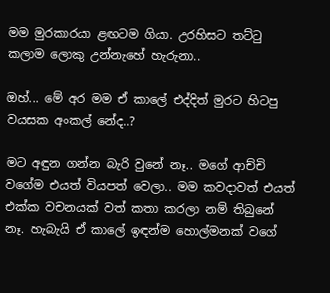මම මුරකාරයා ළඟටම ගියා. උරහිසට තට්ටු කලාම ලොකු උන්නැහේ හැරුනා..

ඔහ්... මේ අර මම ඒ කාලේ එද්දිත් මුරට හිටපු වයසක අංකල් නේද..?

මට අඳුන ගන්න බැරි වුනේ නෑ.. මගේ ආච්චි වගේම එයත් වියපත් වෙලා.. මම කවදාවත් එයත් එක්ක වචනයක් වත් කතා කරලා නම් තිබුනේ නෑ. හැබැයි ඒ කාලේ ඉඳන්ම හොල්මනක් වගේ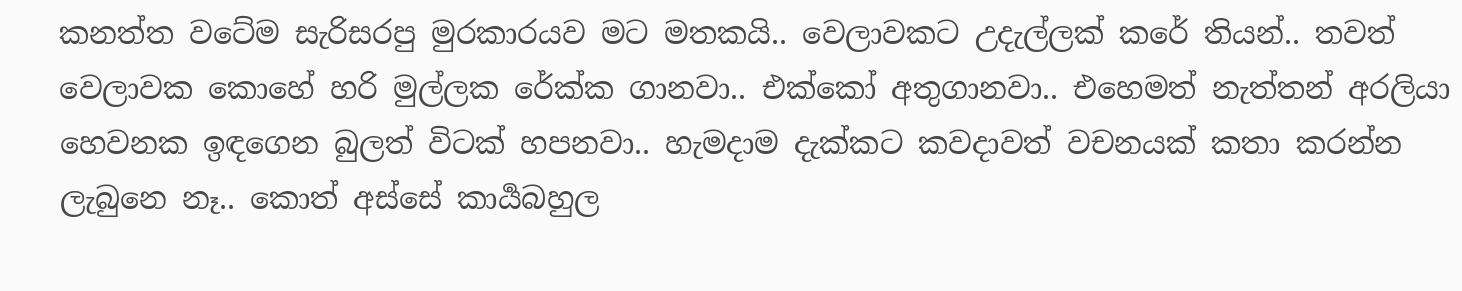කනත්ත වටේම සැරිසරපු මුරකාරයව මට මතකයි.. වෙලාවකට උදැල්ලක් කරේ තියන්.. තවත් වෙලාවක කොහේ හරි මුල්ලක රේක්ක ගානවා.. එක්කෝ අතුගානවා.. එහෙමත් නැත්තන් අරලියා හෙවනක ඉඳගෙන බුලත් විටක් හපනවා.. හැමදාම දැක්කට කවදාවත් වචනයක් කතා කරන්න ලැබුනෙ නෑ.. කොත් අස්සේ කාර්‍යබහුල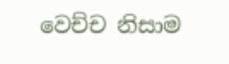වෙච්ච නිසාම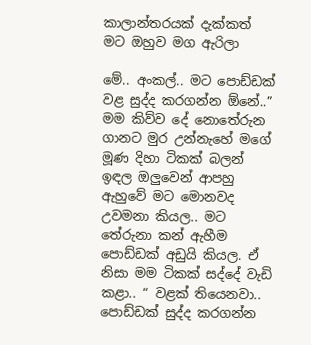කාලාන්තරයක් දැක්කත් මට ඔහුව මග ඇරිලා

මේ.. අංකල්.. මට පොඩ්ඩක් වළ සුද්ද කරගන්න ඕනේ..” මම කිව්ව දේ නොතේරුන ගානට මුර උන්නැහේ මගේ මූණ දිහා ටිකක් බලන් ඉඳල ඔලුවෙන් ආපහු ඇහුවේ මට මොනවද උවමනා කියල.. මට තේරුනා කන් ඇහීම පොඩ්ඩක් අඩුයි කියල. ඒ නිසා මම ටිකක් සද්දේ වැඩි කළා.. “ වළක් තියෙනවා.. පොඩ්ඩක් සුද්ද කරගන්න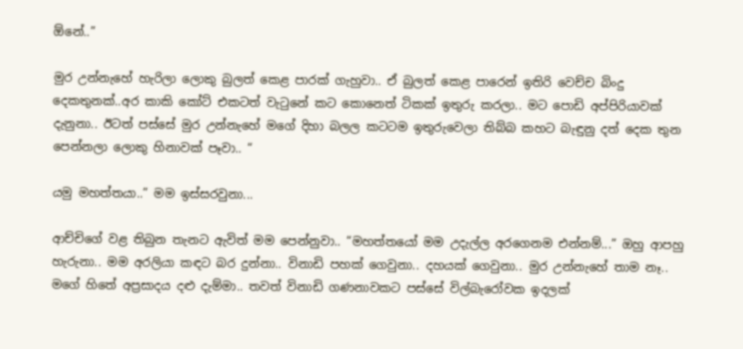ඕනේ..”

මුර උන්නැහේ හැරිලා ලොකු බුලත් කෙළ පාරක් ගැහුවා.. ඒ බුලත් කෙළ පාරෙන් ඉතිරි වෙච්ච බිංදු දෙකතුනක්..අර කාකි කෝට් එකටත් වැටුනේ කට කොනෙත් ටිකක් ඉතුරු කරලා.. මට පොඩි අප්පිරියාවක් දැනුනා.. ඊටත් පස්සේ මුර උන්නැහේ මගේ දිහා බලල කටටම ඉතුරුවෙලා තිබ්බ කහට බැඳුනු දත් දෙක තුන පෙන්නලා ලොකු හිනාවක් පෑවා.. “

යමු මහත්තයා..” මම ඉස්සරවුනා...

ආච්චිගේ වළ තිබුන තැනට ඇවිත් මම පෙන්නුවා.. “මහත්තයෝ මම උදැල්ල අරගෙනම එන්නම්...” ඔහු ආපහු හැරුනා.. මම අරලියා කඳට බර දුන්නා.. විනාඩි පහක් ගෙවුනා.. දහයක් ගෙවුනා.. මුර උන්නැහේ තාම නෑ.. මගේ හිතේ අප්‍රසාදය දළු දැම්මා.. තවත් විනාඩි ගණනාවකට පස්සේ විල්බැරෝවක ඉදලක්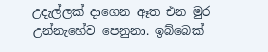උදැල්ලක් දාගෙන ඈත එන මුර උන්නැහේව පෙනුනා. ඉබ්බෙක්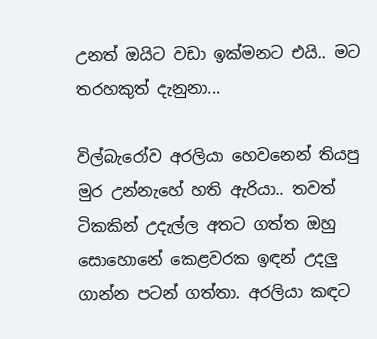උනත් ඔයිට වඩා ඉක්මනට එයි.. මට තරහකුත් දැනුනා...

විල්බැරෝව අරලියා හෙවනෙන් තියපු මුර උන්නැහේ හති ඇරියා.. තවත් ටිකකින් උදැල්ල අතට ගත්ත ඔහු සොහොනේ කෙළවරක ඉඳන් උදලු ගාන්න පටන් ගත්තා. අරලියා කඳට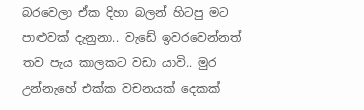බරවෙලා ඒක දිහා බලන් හිටපු මට පාළුවක් දැනුනා.. වැඩේ ඉවරවෙන්නත් තව පැය කාලකට වඩා යාවි.. මුර උන්නැහේ එක්ක වචනයක් දෙකක්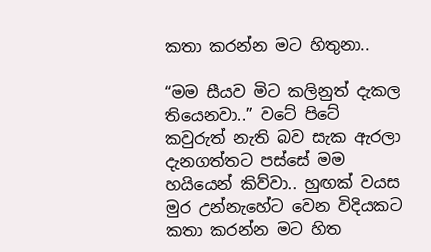කතා කරන්න මට හිතුනා..

“මම සීයව මිට කලිනුත් දැකල තියෙනවා..” වටේ පිටේ කවුරුත් නැති බව සැක ඇරලා දැනගත්තට පස්සේ මම හයියෙන් කිව්වා.. හුඟක් වයස මුර උන්නැහේට වෙන විදියකට කතා කරන්න මට හිත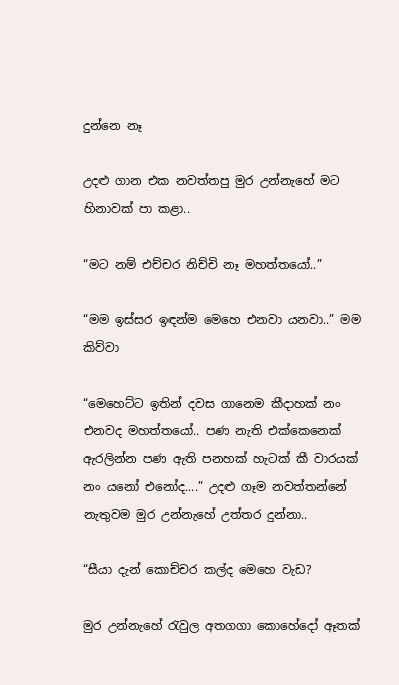දුන්නෙ නෑ

උදළු ගාන එක නවත්තපු මුර උන්නැහේ මට හිනාවක් පා කළා..

“මට නම් එච්චර නිච්චි නෑ මහත්තයෝ..”

“මම ඉස්සර ඉඳන්ම මෙහෙ එනවා යනවා..” මම කිව්වා

“මෙහෙට්ට ඉතින් දවස ගානෙම කීදාහක් නං එනවද මහත්තයෝ.. පණ නැති එක්කෙනෙක් ඇරලින්න පණ ඇති පනහක් හැටක් කී වාරයක් නං යනෝ එනෝද....” උදළු ගෑම නවත්තන්නේ නැතුවම මුර උන්නැහේ උත්තර දුන්නා..

“සීයා දැන් කොච්චර කල්ද මෙහෙ වැඩ?

මුර උන්නැහේ රැවුල අතගගා කොහේදෝ ඈතක්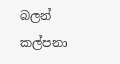බලන් කල්පනා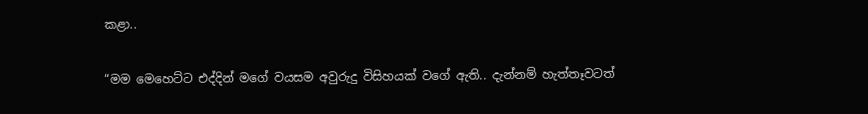කළා..

“මම මෙහෙට්ට එද්දින් මගේ වයසම අවුරුදු විසිහයක් වගේ ඇති.. දැන්නම් හැත්තෑවටත්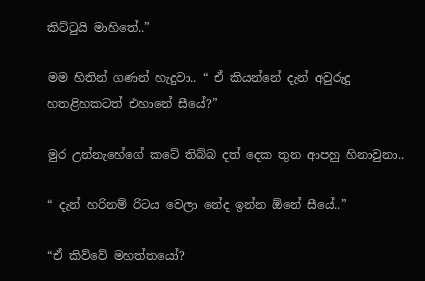කිට්ටුයි මාහිතේ..”

මම හිතින් ගණන් හැදුවා.. “ ඒ කියන්නේ දැන් අවුරුදු හතළිහකටත් එහානේ සීයේ?”

මුර උන්නැහේගේ කටේ තිබ්බ දත් දෙක තුන ආපහු හිනාවුනා..

“ දැන් හරිනම් රිටය වෙලා නේද ඉන්න ඕනේ සීයේ..”

“ඒ කිව්වේ මහත්තයෝ?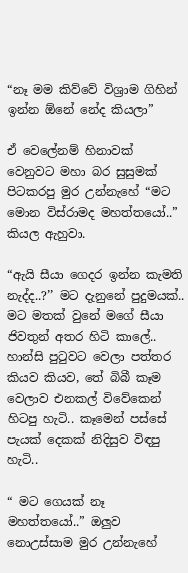“නෑ මම කිව්වේ විශ්‍රාම ගිහින් ඉන්න ඕනේ නේද කියලා”

ඒ වෙලේනම් හිනාවක් වෙනුවට මහා බර සුසුමක් පිටකරපු මුර උන්නැහේ “මට මොන විස්රාමද මහත්තයෝ..” කියල ඇහුවා.

“ඇයි සීයා ගෙදර ඉන්න කැමති නැද්ද..?’’ මට දැනුනේ පුදුමයක්.. මට මතක් වුනේ මගේ සීයා ජිවතුන් අතර හිටි කාලේ.. හාන්සි පුටුවට වෙලා පත්තර කියව කියව, තේ බිබී කෑම වෙලාව එනකල් විවේකෙන් හිටපු හැටි.. කෑමෙන් පස්සේ පැයක් දෙකක් නිදිසුව විඳපු හැටි..

“ මට ගෙයක් නෑ මහත්තයෝ..” ඔලුව නොඋස්සාම මුර උන්නැහේ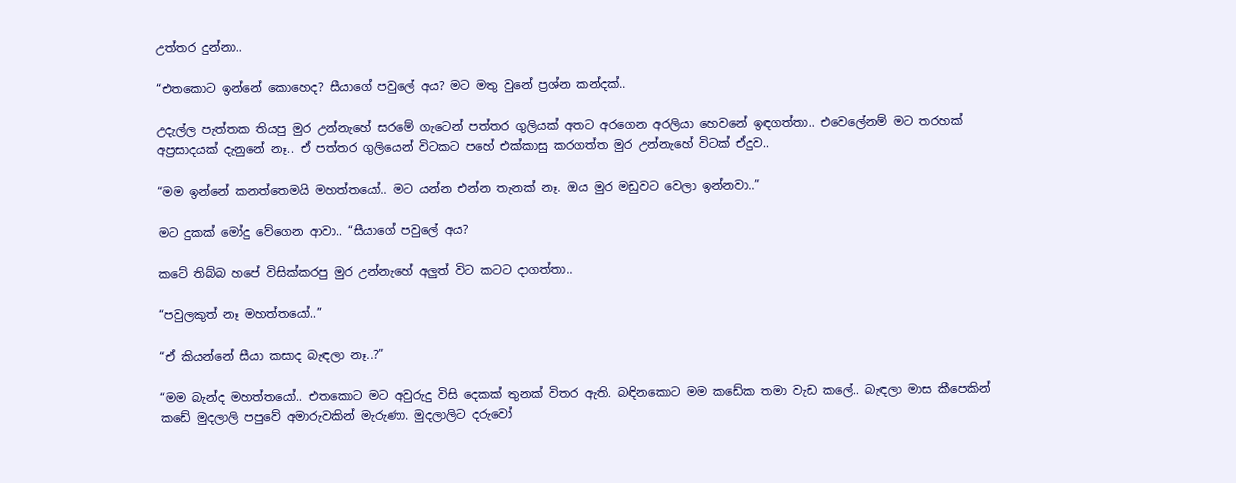උත්තර දුන්නා..

“එතකොට ඉන්නේ කොහෙද? සීයාගේ පවුලේ අය? මට මතු වුනේ ප්‍රශ්න කන්දක්..

උදැල්ල පැත්තක තියපු මුර උන්නැහේ සරමේ ගැටෙන් පත්තර ගුලියක් අතට අරගෙන අරලියා හෙවනේ ඉඳගත්තා.. එවෙලේනම් මට තරහක් අප්‍රසාදයක් දැනුනේ නෑ.. ඒ පත්තර ගුලියෙන් විටකට පහේ එක්කාසු කරගත්ත මුර උන්නැහේ විටක් ඒදුව..

“මම ඉන්නේ කනත්තෙමයි මහත්තයෝ.. මට යන්න එන්න තැනක් නෑ. ඔය මුර මඩුවට වෙලා ඉන්නවා..”

මට දුකක් මෝදු වේගෙන ආවා.. “සීයාගේ පවුලේ අය?

කටේ තිබ්බ හපේ විසික්කරපු මුර උන්නැහේ අලුත් විට කටට දාගත්තා..

“පවුලකුත් නෑ මහත්තයෝ..”

“ඒ කියන්නේ සීයා කසාද බැඳලා නෑ..?”

“මම බැන්ද මහත්තයෝ.. එතකොට මට අවුරුදු විසි දෙකක් තුනක් විතර ඇති. බඳිනකොට මම කඩේක තමා වැඩ කලේ.. බැඳලා මාස කීපෙකින් කඩේ මුදලාලි පපුවේ අමාරුවකින් මැරුණා. මුදලාලිට දරුවෝ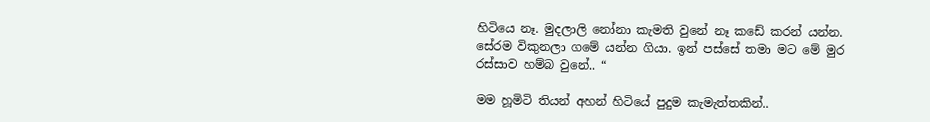හිටියෙ නෑ. මුදලාලි නෝනා කැමති වුනේ නෑ කඩේ කරන් යන්න. සේරම විකුනලා ගමේ යන්න ගියා. ඉන් පස්සේ තමා මට මේ මුර රස්සාව හම්බ වුනේ.. “

මම හූමිටි තියන් අහන් හිටියේ පුදුම කැමැත්තකින්..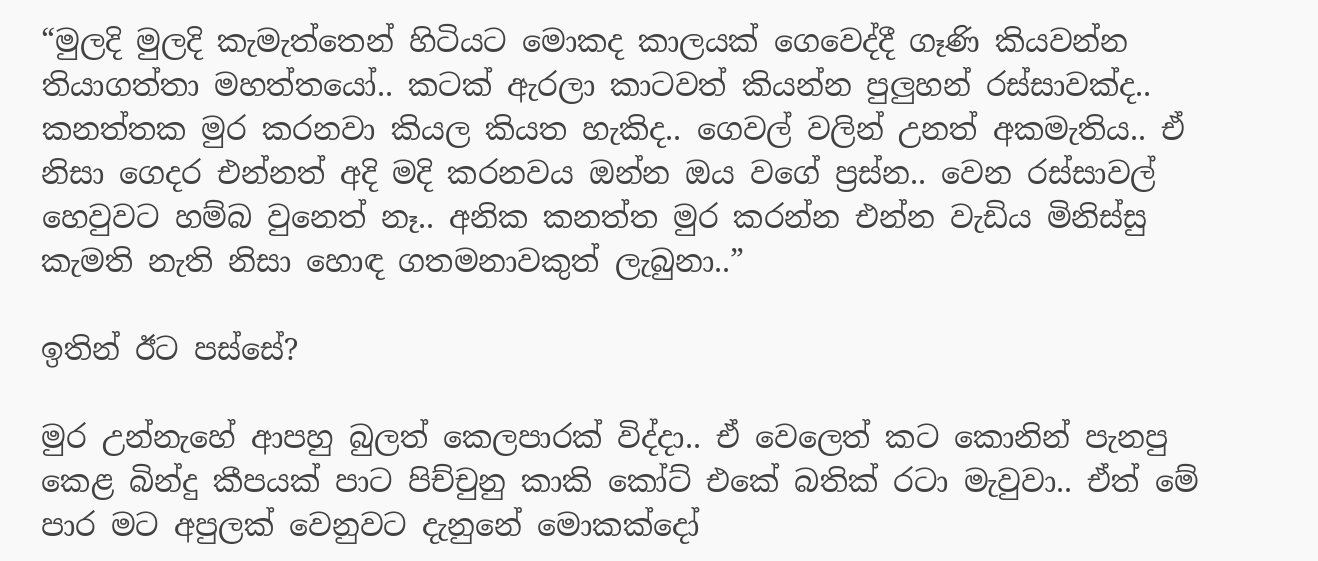“මුලදි මුලදි කැමැත්තෙන් හිටියට මොකද කාලයක් ගෙවෙද්දී ගෑණි කියවන්න තියාගත්තා මහත්තයෝ.. කටක් ඇරලා කාටවත් කියන්න පුලුහන් රස්සාවක්ද.. කනත්තක මුර කරනවා කියල කියත හැකිද.. ගෙවල් වලින් උනත් අකමැතිය.. ඒ නිසා ගෙදර එන්නත් අදි මදි කරනවය ඔන්න ඔය වගේ ප්‍රස්න.. වෙන රස්සාවල් හෙවුවට හම්බ වුනෙත් නෑ.. අනික කනත්ත මුර කරන්න එන්න වැඩිය මිනිස්සු කැමති නැති නිසා හොඳ ගතමනාවකුත් ලැබුනා..”

ඉතින් ඊට පස්සේ?

මුර උන්නැහේ ආපහු බුලත් කෙලපාරක් විද්දා.. ඒ වෙලෙත් කට කොනින් පැනපු කෙළ බින්දු කීපයක් පාට පිච්චුනු කාකි කෝට් එකේ බතික් රටා මැවුවා.. ඒත් මේ පාර මට අපුලක් වෙනුවට දැනුනේ මොකක්දෝ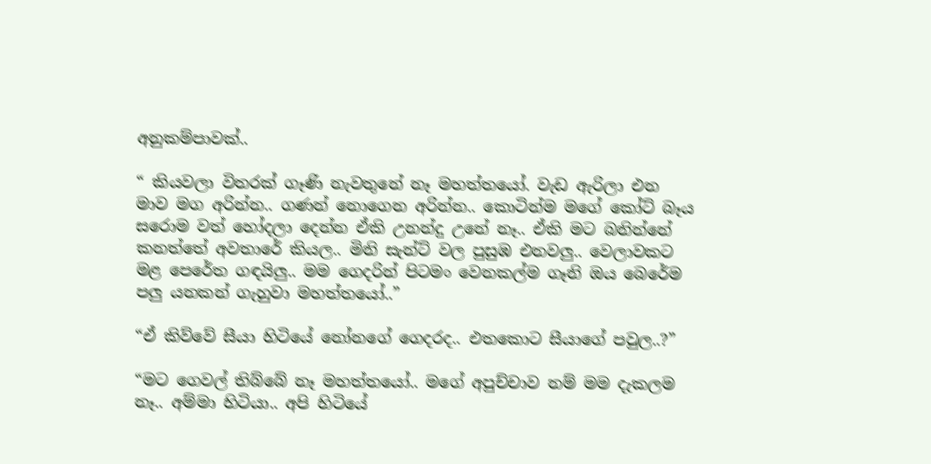අනුකම්පාවක්..

“ කියවලා විතරක් ගෑණි නැවතුනේ නෑ මහත්තයෝ. වැඩ ඇරිලා එන මාව මග අරින්න.. ගණන් නොගෙන අරින්න.. කොටින්ම මගේ කෝට් බෑය සරොම වත් හෝදලා දෙන්න ඒකි උනන්දු උනේ නෑ.. ඒකි මට බනින්නේ කනත්තේ අවතාරේ කියල.. මිනි සැන්ට් වල පුසුඹ එනවලු.. වෙලාවකට මළ පෙරේත ගඳයිලු.. මම ගෙදරින් පිටමං වෙනකල්ම ගෑනි ඔය බෙරේම පලු යනකන් ගැහුවා මහත්තයෝ..”

“ඒ කිව්වේ සීයා හිටියේ නෝනගේ ගෙදරද.. එතකොට සීයාගේ පවුල..?”

“මට ගෙවල් තිබ්බේ නෑ මහත්තයෝ.. මගේ අපුච්චාව නම් මම දැකලම නෑ.. අම්මා හිටියා.. අපි හිටියේ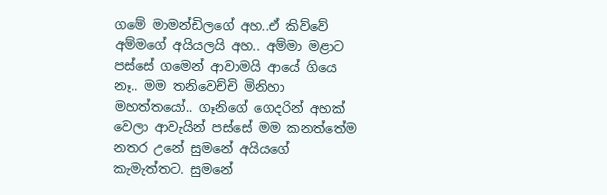ගමේ මාමන්ඩිලගේ අහ..ඒ කිව්වේ අම්මගේ අයියලයි අහ.. අම්මා මළාට පස්සේ ගමෙන් ආවාමයි ආයේ ගියෙ නෑ.. මම තනිවෙච්චි මිනිහා මහත්තයෝ.. ගෑනිගේ ගෙදරින් අහක් වෙලා ආවැයින් පස්සේ මම කනත්තේම නතර උනේ සුමනේ අයියගේ කැමැත්තට. සුමනේ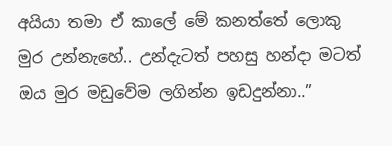අයියා තමා ඒ කාලේ මේ කනත්තේ ලොකු මුර උන්නැහේ.. උන්දැටත් පහසු හන්දා මටත් ඔය මුර මඩුවේම ලගින්න ඉඩදුන්නා..”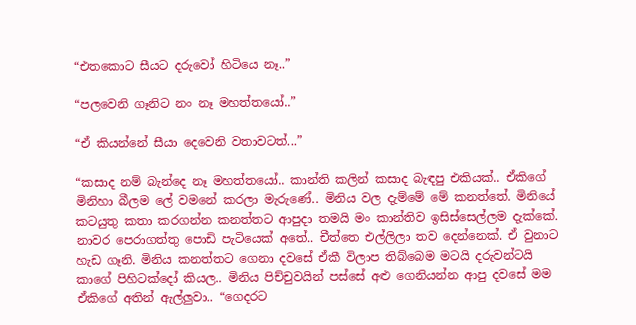“එතකොට සීයට දරුවෝ හිටියෙ නෑ..”

“පලවෙනි ගෑනිට නං නෑ මහත්තයෝ..”

“ඒ කියන්නේ සීයා දෙවෙනි වතාවටත්...”

“කසාද නම් බැන්දෙ නෑ මහත්තයෝ.. කාන්ති කලින් කසාද බැඳපු එකියක්.. ඒකිගේ මිනිහා බීලම ලේ වමනේ කරලා මැරුණේ.. මිනිය වල දැම්මේ මේ කනත්තේ. මිනියේ කටයුතු කතා කරගන්න කනත්තට ආපුදා තමයි මං කාන්තිව ඉසිස්සෙල්ලම දැක්කේ. නාවර පෙරාගත්තු පොඩි පැටියෙක් අතේ.. චීත්තෙ එල්ලිලා තව දෙන්නෙක්. ඒ වුනාට හැඩ ගෑනි. මිනිය කනත්තට ගෙනා දවසේ ඒකී විලාප තිබ්බෙම මටයි දරුවන්ටයි කාගේ පිහිටක්දෝ කියල.. මිනිය පිච්චුවයින් පස්සේ අළු ගෙනියන්න ආපු දවසේ මම ඒකිගේ අතින් ඇල්ලුවා.. “ගෙදරට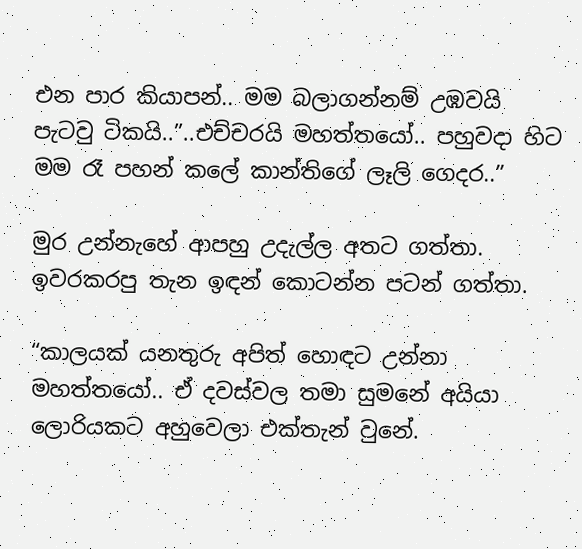එන පාර කියාපන්.. මම බලාගන්නම් උඹවයි පැටවු ටිකයි..”..එච්චරයි මහත්තයෝ.. පහුවදා හිට මම රෑ පහන් කලේ කාන්තිගේ ලෑලි ගෙදර..”

මුර උන්නැහේ ආපහු උදැල්ල අතට ගත්තා. ඉවරකරපු තැන ඉඳන් කොටන්න පටන් ගත්තා.

“කාලයක් යනතුරු අපිත් හොඳට උන්නා මහත්තයෝ.. ඒ දවස්වල තමා සුමනේ අයියා ලොරියකට අහුවෙලා එක්තැන් වුනේ.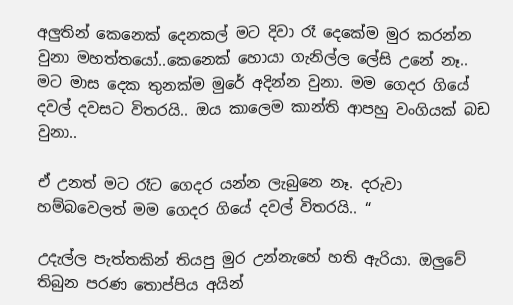අලුතින් කෙනෙක් දෙනකල් මට දිවා රෑ දෙකේම මුර කරන්න වුනා මහත්තයෝ..කෙනෙක් හොයා ගැනිල්ල ලේසි උනේ නෑ.. මට මාස දෙක තුනක්ම මුරේ අදින්න වුනා. මම ගෙදර ගියේ දවල් දවසට විතරයි.. ඔය කාලෙම කාන්ති ආපහු වංගියක් බඩ වුනා..

ඒ උනත් මට රෑට ගෙදර යන්න ලැබුනෙ නෑ. දරුවා හම්බවෙලත් මම ගෙදර ගියේ දවල් විතරයි.. “

උදැල්ල පැත්තකින් තියපු මුර උන්නැහේ හති ඇරියා. ඔලුවේ තිබුන පරණ තොප්පිය අයින්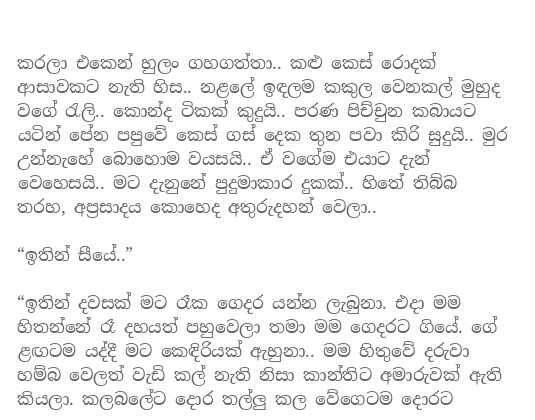කරලා එකෙන් හුලං ගහගත්තා.. කළු කෙස් රොදක් ආසාවකට නැති හිස.. නළලේ ඉඳලම කකුල වෙනකල් මුහුද වගේ රැලි.. කොන්ද ටිකක් කුදුයි.. පරණ පිච්චුන කබායට යටින් පේන පපුවේ කෙස් ගස් දෙක තුන පවා කිරි සුදුයි.. මුර උන්නැහේ බොහොම වයසයි.. ඒ වගේම එයාට දැන් වෙහෙසයි.. මට දැනුනේ පුදුමාකාර දුකක්.. හිතේ තිබ්බ තරහ, අප්‍රසාදය කොහෙද අතුරුදහන් වෙලා..

“ඉතින් සීයේ..”

“ඉතින් දවසක් මට රෑක ගෙදර යන්න ලැබුනා. එදා මම හිතන්නේ රෑ දහයත් පහුවෙලා තමා මම ගෙදරට ගියේ. ගේ ළඟටම යද්දී මට කෙඳිරියක් ඇහුනා.. මම හිතුවේ දරුවා හම්බ වෙලත් වැඩි කල් නැති නිසා කාන්තිට අමාරුවක් ඇති කියලා. කලබලේට දොර තල්ලු කල වේගෙටම දොරට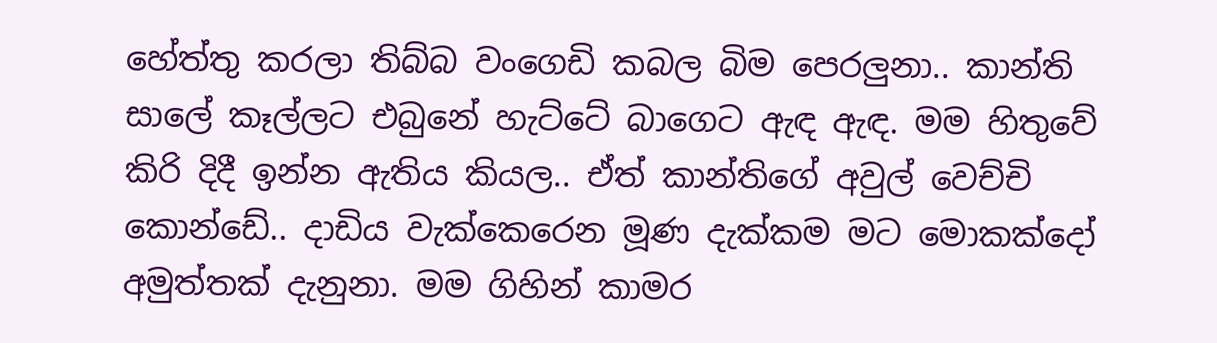හේත්තු කරලා තිබ්බ වංගෙඩි කබල බිම පෙරලුනා.. කාන්ති සාලේ කෑල්ලට එබුනේ හැට්ටේ බාගෙට ඇඳ ඇඳ. මම හිතුවේ කිරි දිදී ඉන්න ඇතිය කියල.. ඒත් කාන්තිගේ අවුල් වෙච්චි කොන්ඩේ.. දාඩිය වැක්කෙරෙන මූණ දැක්කම මට මොකක්දෝ අමුත්තක් දැනුනා. මම ගිහින් කාමර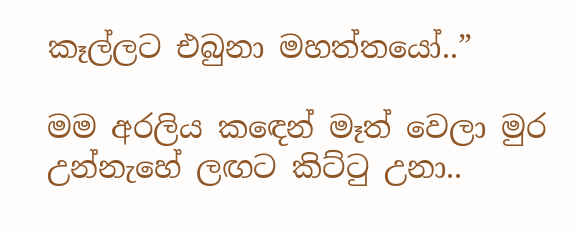කෑල්ලට එබුනා මහත්තයෝ..”

මම අරලිය කඳෙන් මෑත් වෙලා මුර උන්නැහේ ලඟට කිට්ටු උනා..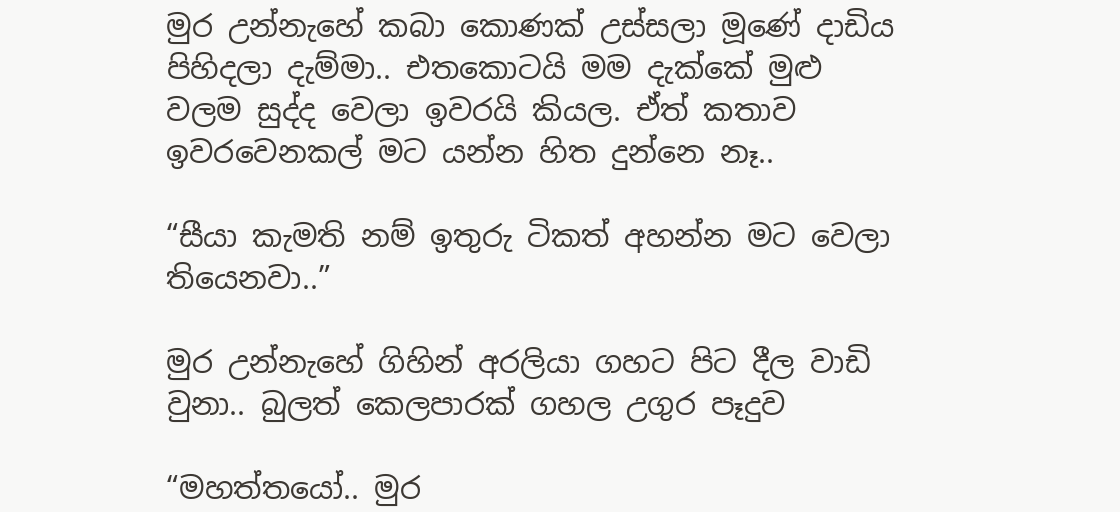මුර උන්නැහේ කබා කොණක් උස්සලා මූණේ දාඩිය පිහිදලා දැම්මා.. එතකොටයි මම දැක්කේ මුළු වලම සුද්ද වෙලා ඉවරයි කියල. ඒත් කතාව ඉවරවෙනකල් මට යන්න හිත දුන්නෙ නෑ..

“සීයා කැමති නම් ඉතුරු ටිකත් අහන්න මට වෙලා තියෙනවා..”

මුර උන්නැහේ ගිහින් අරලියා ගහට පිට දීල වාඩි වුනා.. බුලත් කෙලපාරක් ගහල උගුර පෑදුව

“මහත්තයෝ.. මුර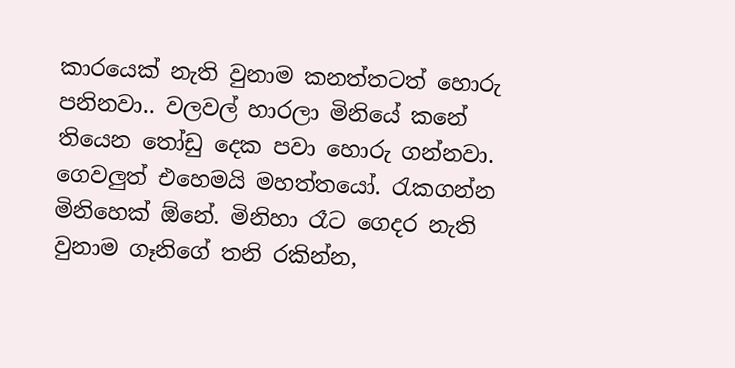කාරයෙක් නැති වුනාම කනත්තටත් හොරු පනිනවා.. වලවල් හාරලා මිනියේ කනේ තියෙන තෝඩු දෙක පවා හොරු ගන්නවා. ගෙවලුත් එහෙමයි මහත්තයෝ. රැකගන්න මිනිහෙක් ඕනේ. මිනිහා රෑට ගෙදර නැති වුනාම ගෑනිගේ තනි රකින්න,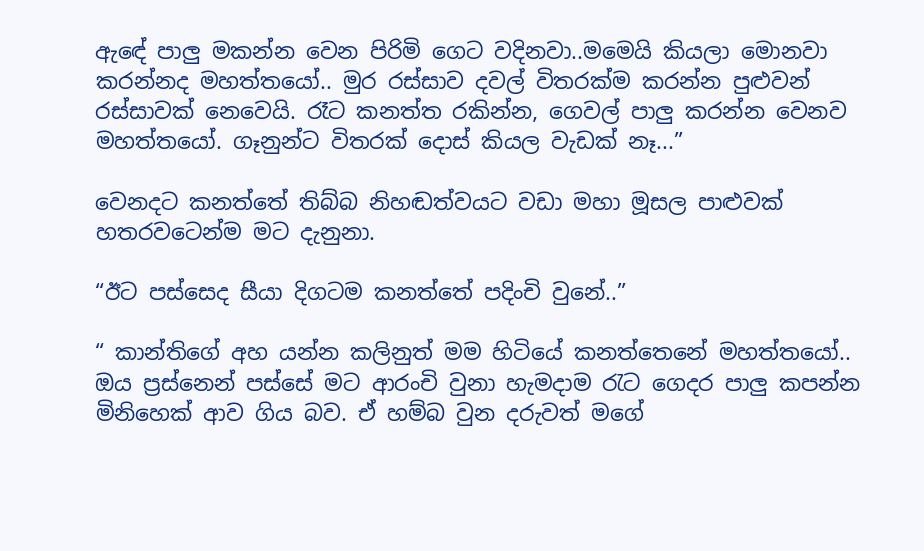ඇඳේ පාලු මකන්න වෙන පිරිමි ගෙට වදිනවා..මමෙයි කියලා මොනවා කරන්නද මහත්තයෝ.. මුර රස්සාව දවල් විතරක්ම කරන්න පුළුවන් රස්සාවක් නෙවෙයි. රෑට කනත්ත රකින්න, ගෙවල් පාලු කරන්න වෙනව මහත්තයෝ. ගෑනුන්ට විතරක් දොස් කියල වැඩක් නෑ...”

වෙනදට කනත්තේ තිබ්බ නිහඬත්වයට වඩා මහා මූසල පාළුවක් හතරවටෙන්ම මට දැනුනා.

“ඊට පස්සෙද සීයා දිගටම කනත්තේ පදිංචි වුනේ..”

“ කාන්තිගේ අහ යන්න කලිනුත් මම හිටියේ කනත්තෙනේ මහත්තයෝ.. ඔය ප්‍රස්නෙන් පස්සේ මට ආරංචි වුනා හැමදාම රැට ගෙදර පාලු කපන්න මිනිහෙක් ආව ගිය බව. ඒ හම්බ වුන දරුවත් මගේ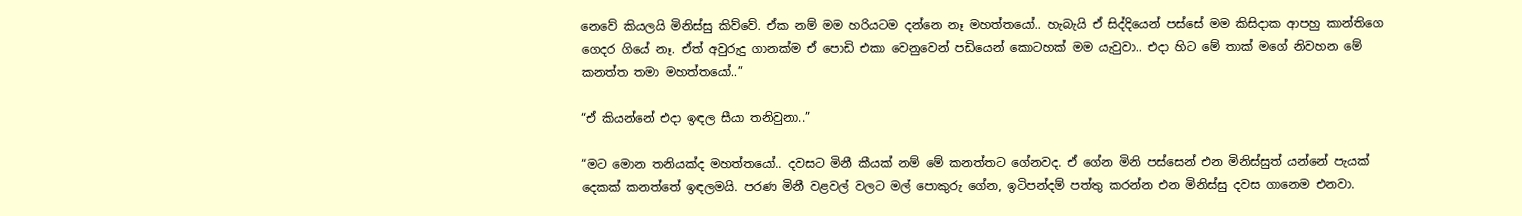නෙවේ කියලයි මිනිස්සු කිව්වේ. ඒක නම් මම හරියටම දන්නෙ නෑ මහත්තයෝ.. හැබැයි ඒ සිද්දියෙන් පස්සේ මම කිසිදාක ආපහු කාන්තිගෙ ගෙදර ගියේ නෑ. ඒත් අවුරුදු ගානක්ම ඒ පොඩි එකා වෙනුවෙන් පඩියෙන් කොටහක් මම යැවුවා.. එදා හිට මේ තාක් මගේ නිවහන මේ කනත්ත තමා මහත්තයෝ..”

“ඒ කියන්නේ එදා ඉඳල සීයා තනිවුනා..”

“මට මොන තනියක්ද මහත්තයෝ.. දවසට මිනී කීයක් නම් මේ කනත්තට ගේනවද. ඒ ගේන මිනි පස්සෙන් එන මිනිස්සුත් යන්නේ පැයක් දෙකක් කනත්තේ ඉඳලමයි. පරණ මිනී වළවල් වලට මල් පොකුරු ගේන, ඉටිපන්දම් පත්තු කරන්න එන මිනිස්සු දවස ගානෙම එනවා.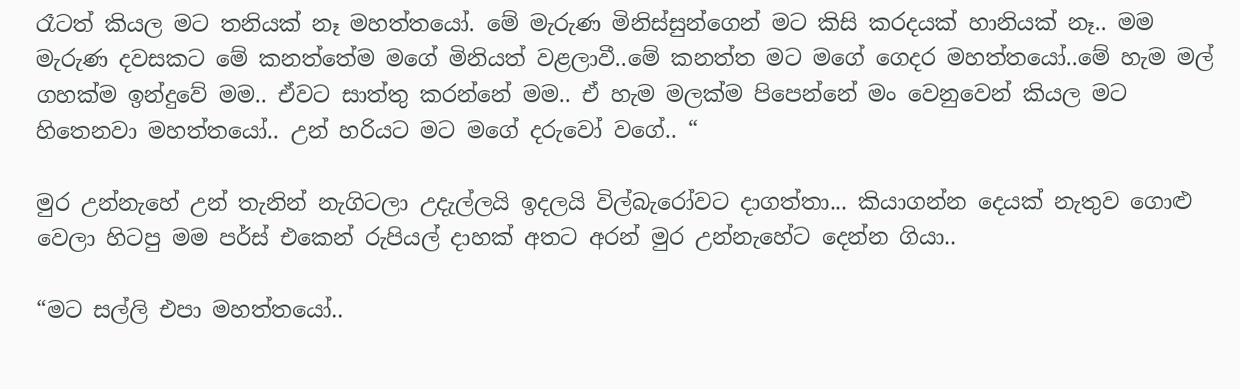රෑටත් කියල මට තනියක් නෑ මහත්තයෝ. මේ මැරුණ මිනිස්සුන්ගෙන් මට කිසි කරදයක් හානියක් නෑ.. මම මැරුණ දවසකට මේ කනත්තේම මගේ මිනියත් වළලාවී..මේ කනත්ත මට මගේ ගෙදර මහත්තයෝ..මේ හැම මල් ගහක්ම ඉන්දුවේ මම.. ඒවට සාත්තු කරන්නේ මම.. ඒ හැම මලක්ම පිපෙන්නේ මං වෙනුවෙන් කියල මට හිතෙනවා මහත්තයෝ.. උන් හරියට මට මගේ දරුවෝ වගේ.. “

මුර උන්නැහේ උන් තැනින් නැගිටලා උදැල්ලයි ඉදලයි විල්බැරෝවට දාගත්තා... කියාගන්න දෙයක් නැතුව ගොළු වෙලා හිටපු මම පර්ස් එකෙන් රුපියල් දාහක් අතට අරන් මුර උන්නැහේට දෙන්න ගියා..

“මට සල්ලි එපා මහත්තයෝ..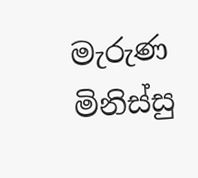මැරුණ මිනිස්සු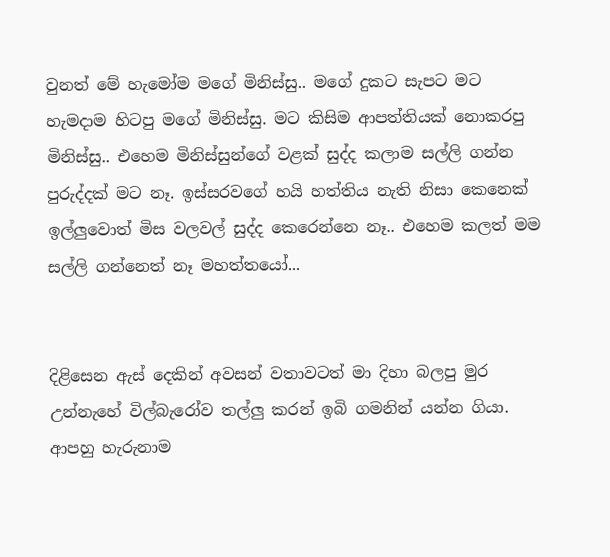වුනත් මේ හැමෝම මගේ මිනිස්සු.. මගේ දුකට සැපට මට හැමදාම හිටපු මගේ මිනිස්සු. මට කිසිම ආපත්තියක් නොකරපු මිනිස්සු.. එහෙම මිනිස්සුන්ගේ වළක් සුද්ද කලාම සල්ලි ගන්න පුරුද්දක් මට නෑ. ඉස්සරවගේ හයි හත්තිය නැති නිසා කෙනෙක් ඉල්ලුවොත් මිස වලවල් සුද්ද කෙරෙන්නෙ නෑ.. එහෙම කලත් මම සල්ලි ගන්නෙත් නෑ මහත්තයෝ...


දිළිසෙන ඇස් දෙකින් අවසන් වතාවටත් මා දිහා බලපු මුර උන්නැහේ විල්බැරෝව තල්ලු කරන් ඉබි ගමනින් යන්න ගියා. ආපහු හැරුනාම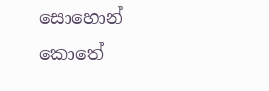සොහොන් කොතේ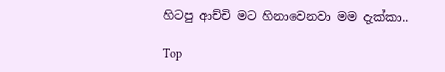හිටපු ආච්චි මට හිනාවෙනවා මම දැක්කා..

Top